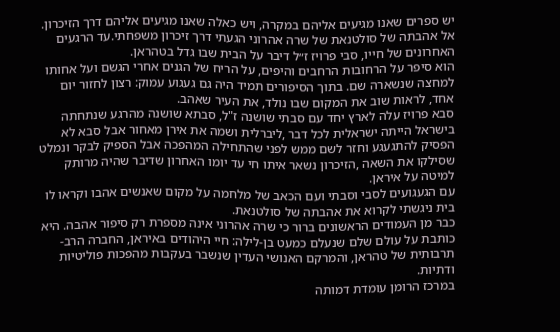יש ספרים שאנו מגיעים אליהם במקרה, ויש כאלה שאנו מגיעים אליהם דרך הזיכרון.
אל אהבתה של סולטנאת של שרה אהרוני הגעתי דרך זיכרון משפחתי.עד הרגעים האחרונים של חייו, סבי פרויז ז״ל דיבר על הבית שבו גדל בטהראן.
הוא סיפר על הרחובות הרחבים והיפים, על הריח של הגנים אחרי הגשם ועל אחותו למחצה שנשארה שם. בתוך הסיפורים תמיד היה גם געגוע עמוק: רצון לחזור יום אחד, לראות שוב את המקום שבו נולד, את העיר שאהב.
סבא פרויז עלה לארץ יחד עם סבתי שושנה ז"ל, סבתא שושנה מהרגע שנתחתה בישראל הייתה ישראלית לכל דבר ,ליברלית ושמה את אירן מאחור אבל סבא לא הפסיק להתגעגע וחזר לשם ממש לפני שהתחילה המהפכה אבל הספיק לבקר ונמלט שסילקו את השאה ,הזיכרון נשאר איתו חי עד יומו האחרון שדיבר שהיה מרותק למיטה על איראן.
עם הגעגועים לסבי וסבתי ועם הכאב של מלחמה על מקום שאנשים אהבו וקראו לו בית ניגשתי לקרוא את אהבתה של סולטנאת.
כבר מן העמודים הראשונים ברור כי שרה אהרוני אינה מספרת רק סיפור אהבה. היא כותבת על עולם שלם שנעלם כמעט בן-לילה: חיי היהודים באיראן, החברה הרב-תרבותית של טהראן, והמרקם האנושי העדין שנשבר בעקבות מהפכות פוליטיות ודתיות.
במרכז הרומן עומדת דמותה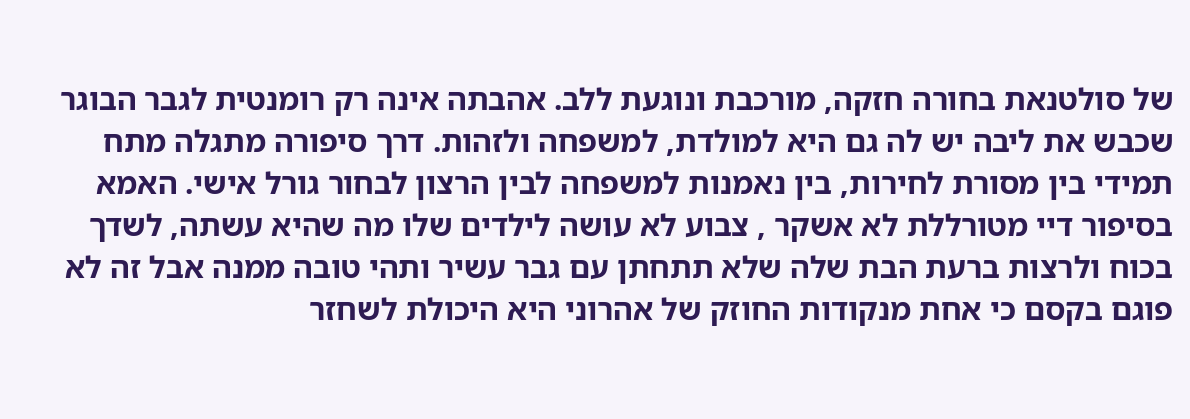של סולטנאת בחורה חזקה, מורכבת ונוגעת ללב. אהבתה אינה רק רומנטית לגבר הבוגר שכבש את ליבה יש לה גם היא למולדת, למשפחה ולזהות. דרך סיפורה מתגלה מתח תמידי בין מסורת לחירות, בין נאמנות למשפחה לבין הרצון לבחור גורל אישי. האמא בסיפור דיי מטורללת לא אשקר , צבוע לא עושה לילדים שלו מה שהיא עשתה, לשדך בכוח ולרצות ברעת הבת שלה שלא תתחתן עם גבר עשיר ותהי טובה ממנה אבל זה לא פוגם בקסם כי אחת מנקודות החוזק של אהרוני היא היכולת לשחזר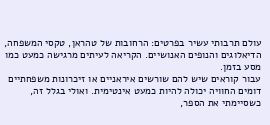עולם תרבותי עשיר בפרטים: הרחובות של טהראן, טקסי המשפחה, הדיאלוגים והנופים האנושיים. הקריאה לעיתים מרגישה כמעט כמו מסע בזמן.
עבור קוראים שיש להם שורשים איראניים או זיכרונות משפחתיים דומים החוויה יכולה להיות כמעט אינטימית. ואולי בגלל זה, כשסיימתי את הספר,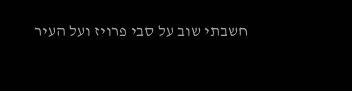חשבתי שוב על סבי פרויז ועל העיר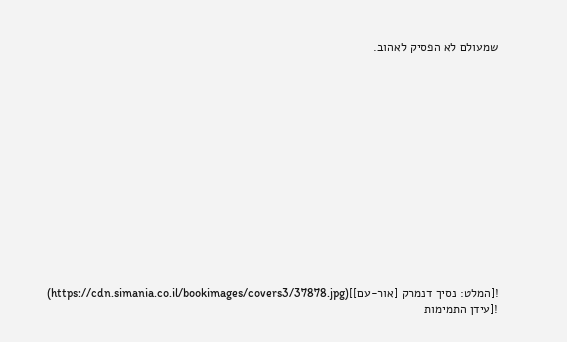שמעולם לא הפסיק לאהוב.














![המלט: נסיך דנמרק [אור-עם]](https://cdn.simania.co.il/bookimages/covers3/37878.jpg)
![עידן התמימות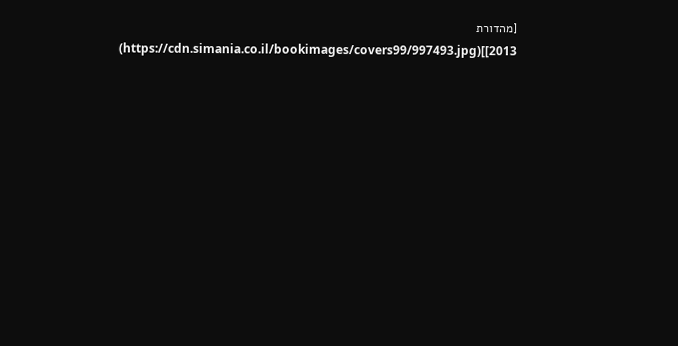[מהדורת 2013]](https://cdn.simania.co.il/bookimages/covers99/997493.jpg)